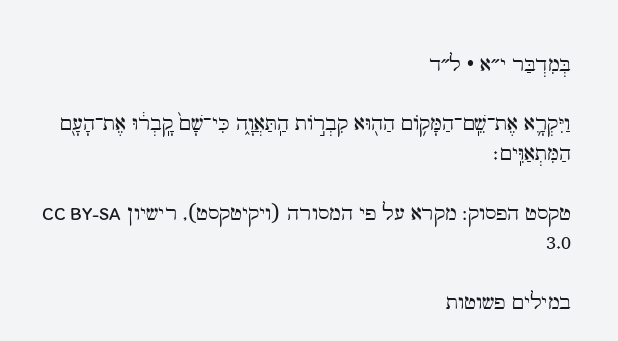בְּמִדְבַּר י״א · ל״ד

וַיִּקְרָ֛א אֶת־שֵֽׁם־הַמָּק֥וֹם הַה֖וּא קִבְר֣וֹת הַֽתַּאֲוָ֑ה כִּי־שָׁם֙ קָֽבְר֔וּ אֶת־הָעָ֖ם הַמִּתְאַוִּֽים׃

טקסט הפסוק: מקרא על פי המסורה (ויקיטקסט), רישיון CC BY-SA 3.0

במילים פשוטות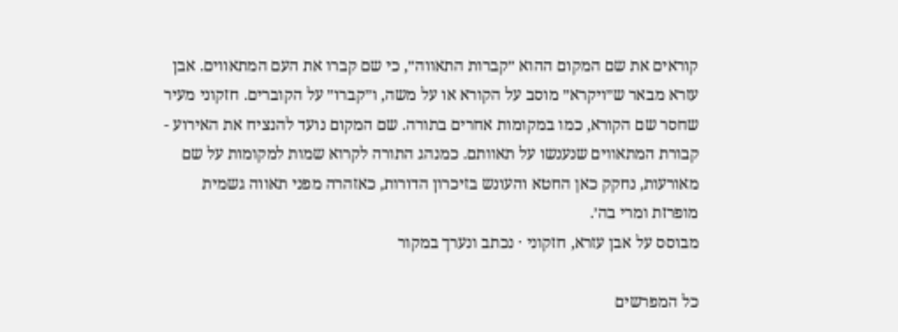קוראים את שם המקום ההוא ״קברות התאווה״, כי שם קברו את העם המתאווים. אבן עזרא מבאר ש״ויקרא״ מוסב על הקורא או על משה, ו״קברו״ על הקוברים. חזקוני מעיר שחסר שם הקורא, כמו במקומות אחרים בתורה. שם המקום נועד להנציח את האירוע - קבורת המתאווים שנענשו על תאוותם. כמנהג התורה לקרוא שמות למקומות על שם מאורעות, נחקק כאן החטא והעונש בזיכרון הדורות, כאזהרה מפני תאווה גשמית מופרזת ומרי בה׳.
מבוסס על אבן עזרא, חזקוני · נכתב ונערך במקור

כל המפרשים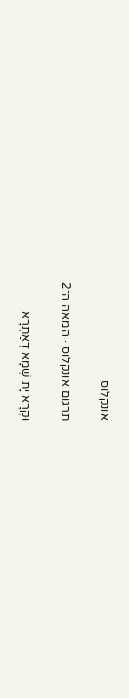אונקלוס

תרגום אונקלוס · המאה ה־2

וּקְרָא יָת שְׁמָא דְאַתְרָא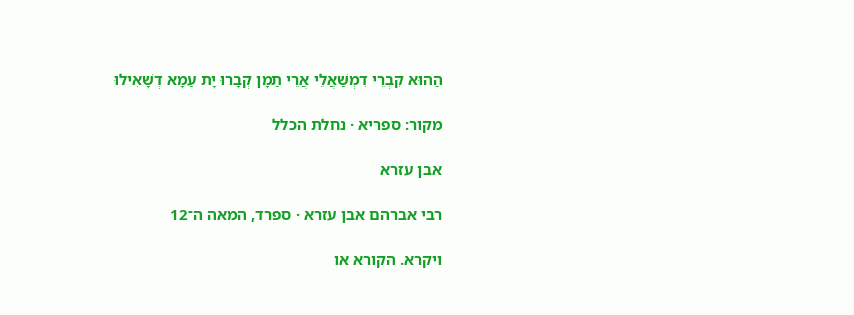הַהוּא קִבְרֵי דִמְשַׁאֲלֵי אֲרֵי תַמָן קְבָרוּ יָת עַמָא דְשָׁאִילוּ

מקור: ספריא · נחלת הכלל

אבן עזרא

רבי אברהם אבן עזרא · ספרד, המאה ה־12

ויקרא. הקורא או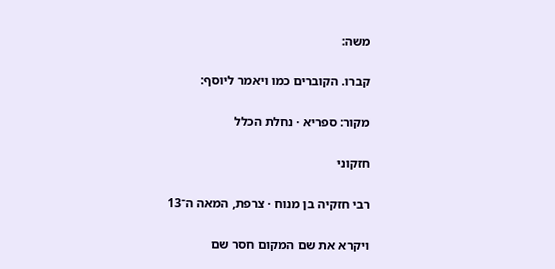משה:

קברו. הקוברים כמו ויאמר ליוסף:

מקור: ספריא · נחלת הכלל

חזקוני

רבי חזקיה בן מנוח · צרפת, המאה ה־13

ויקרא את שם המקום חסר שם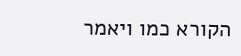הקורא כמו ויאמר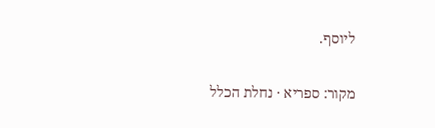ליוסף.

מקור: ספריא · נחלת הכלל